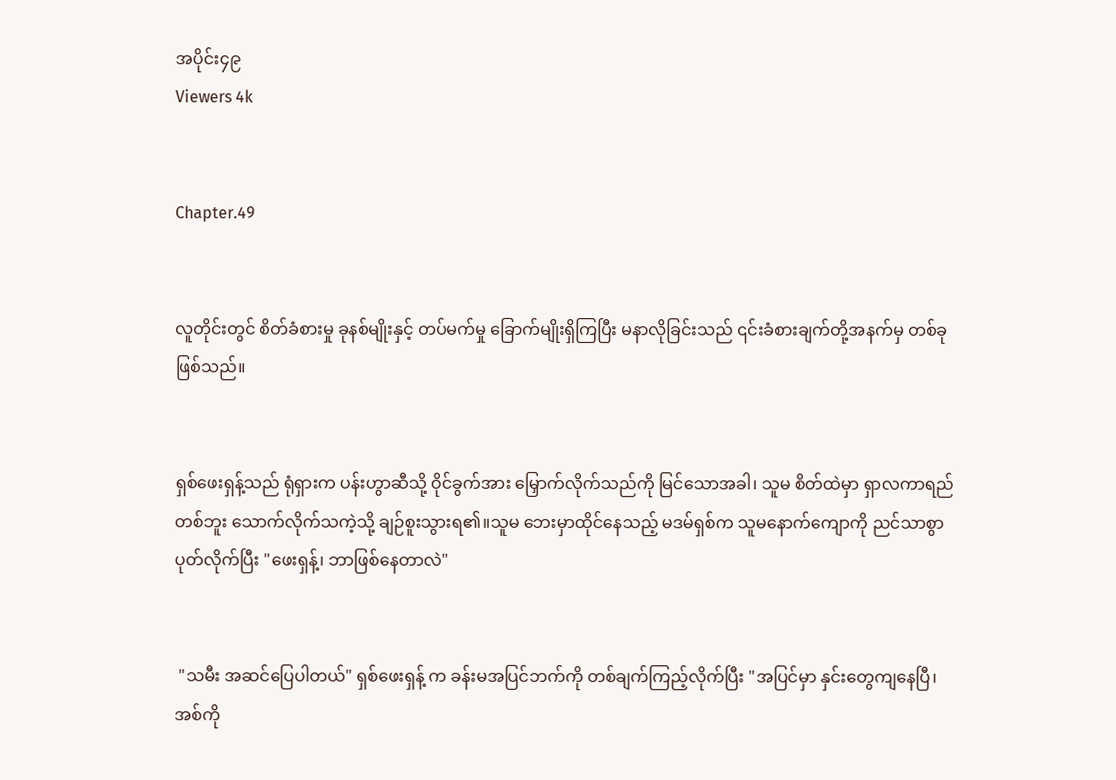အပိုင်း၄၉
Viewers 4k


Chapter.49


လူတိုင်းတွင် စိတ်ခံစားမှု ခုနစ်မျိုးနှင့် တပ်မက်မှု ခြောက်မျိုးရှိကြပြီး မနာလိုခြင်းသည် ၎င်းခံစားချက်တို့အနက်မှ တစ်ခုဖြစ်သည်။


ရှစ်ဖေးရှန့်သည် ရုံရှားက ပန်းဟွာဆီသို့ ဝိုင်ခွက်အား မြှောက်လိုက်သည်ကို မြင်သောအခါ၊ သူမ စိတ်ထဲမှာ ရှာလကာရည်တစ်ဘူး သောက်လိုက်သကဲ့သို့ ချဉ်စူးသွားရ၏။သူမ ဘေးမှာထိုင်နေသည့် မဒမ်ရှစ်က သူမနောက်ကျောကို ညင်သာစွာ ပုတ်လိုက်ပြီး "ဖေးရှန့်၊ ဘာဖြစ်နေတာလဲ"


 "သမီး အဆင်ပြေပါတယ်" ရှစ်ဖေးရှန့် က ခန်းမအပြင်ဘက်ကို တစ်ချက်ကြည့်လိုက်ပြီး "အပြင်မှာ နှင်းတွေကျနေပြီ၊ အစ်ကို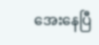အေးနေပြီ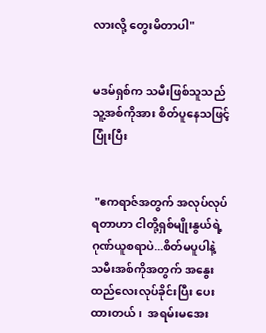လားလို့ တွေးမိတာပါ"


မဒမ်ရှစ်က သမီးဖြစ်သူသည် သူ့အစ်ကိုအား စိတ်ပူနေသဖြင့် ပြုံးပြီး


 "ဧကရာဇ်အတွက် အလုပ်လုပ်ရတာဟာ ငါတို့ရှစ်မျိုးနွယ်ရဲ့ ဂုဏ်ယူစရာပဲ...စိတ်မပူပါနဲ့ သမီးအစ်ကိုအတွက် အနွေးထည်လေးလုပ်ခိုင်းပြီး ပေးထားတယ်၊  အရမ်းမအေး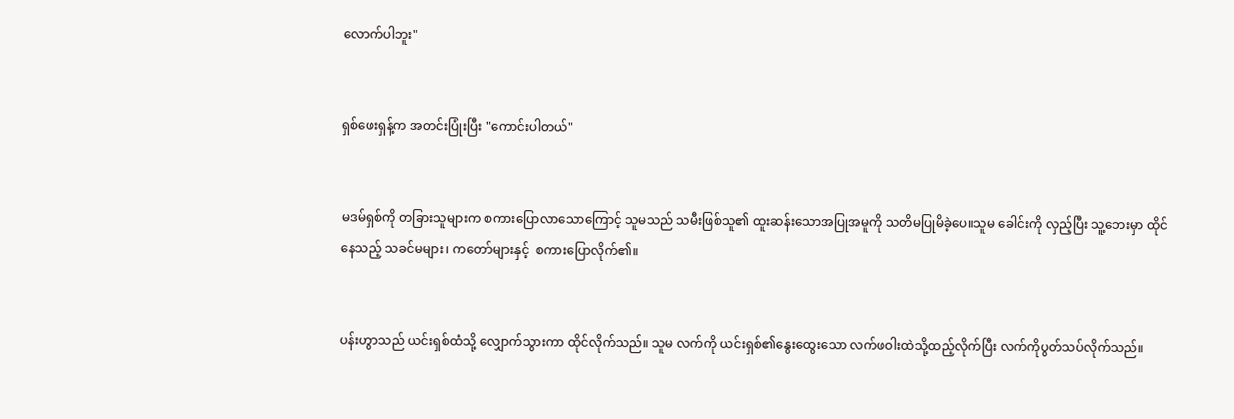လောက်ပါဘူး"


ရှစ်ဖေးရှန့်က အတင်းပြုံးပြီး "ကောင်းပါတယ်"


မဒမ်ရှစ်ကို တခြားသူများက စကားပြောလာသောကြောင့် သူမသည် သမီးဖြစ်သူ၏ ထူးဆန်းသောအပြုအမူကို သတိမပြုမိခဲ့ပေ။သူမ ခေါင်းကို လှည့်ပြီး သူ့ဘေးမှာ ထိုင်နေသည့် သခင်မများ၊ ကတော်များနှင့်  စကားပြောလိုက်၏။


ပန်းဟွာသည် ယင်းရှစ်ထံသို့ လျှောက်သွားကာ ထိုင်လိုက်သည်။ သူမ လက်ကို ယင်းရှစ်၏နွေးထွေးသော လက်ဖဝါးထဲသို့ထည့်လိုက်ပြီး လက်ကိုပွတ်သပ်လိုက်သည်။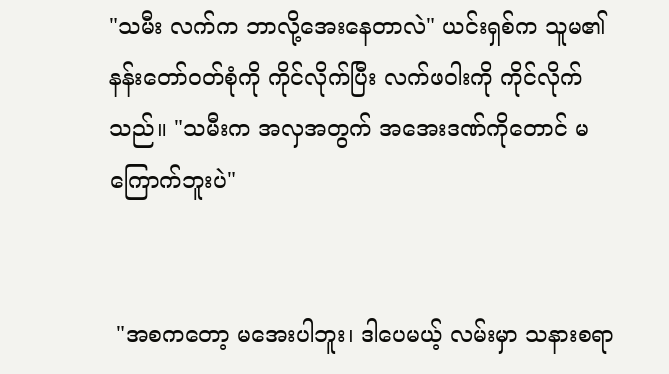"သမီး လက်က ဘာလို့အေးနေတာလဲ" ယင်းရှစ်က သူမ၏ နန်းတော်ဝတ်စုံကို ကိုင်လိုက်ပြီး လက်ဖဝါးကို ကိုင်လိုက်သည်။ "သမီးက အလှအတွက် အအေးဒဏ်ကိုတောင် မကြောက်ဘူးပဲ"


 "အစကတော့ မအေးပါဘူး၊ ဒါပေမယ့် လမ်းမှာ သနားစရာ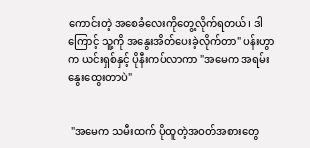ကောင်းတဲ့ အစေခံလေးကိုတွေ့လိုက်ရတယ်၊ ဒါကြောင့် သူ့ကို အနွေးအိတ်ပေးခဲ့လိုက်တာ" ပန်းဟွာက ယင်းရှစ်နှင့် ပိုနီးကပ်လာကာ "အမေက အရမ်းနွေးထွေးတာပဲ"


 "အမေက သမီးထက် ပိုထူတဲ့အဝတ်အစားတွေ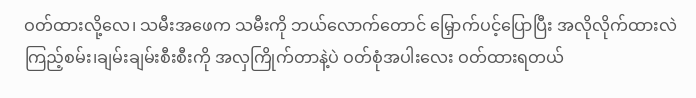ဝတ်ထားလို့လေ၊ သမီးအဖေက သမီးကို ဘယ်လောက်တောင် မြှောက်ပင့်ပြောပြီး အလိုလိုက်ထားလဲကြည့်စမ်း၊ချမ်းချမ်းစီးစီးကို အလှကြိုက်တာနဲ့ပဲ ဝတ်စုံအပါးလေး ဝတ်ထားရတယ်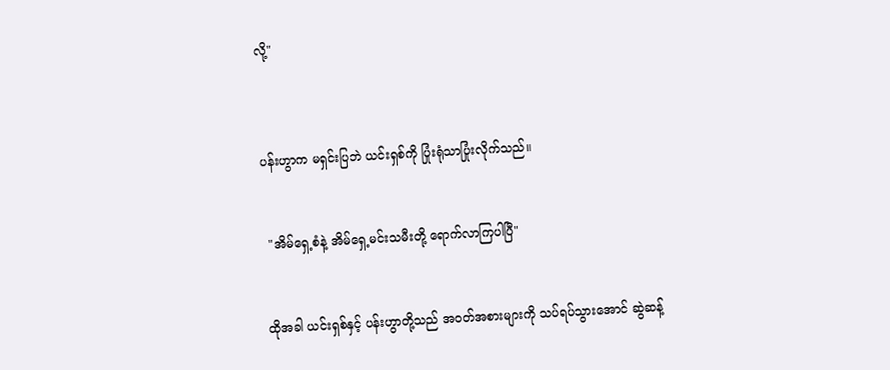လို့"



ပန်းဟွာက မရှင်းပြဘဲ ယင်းရှစ်ကို ပြုံးရုံသာပြုံးလိုက်သည်။


 "အိမ်ရှေ့စံနဲ့ အိမ်ရှေ့မင်းသမီးတို့ ရောက်လာကြပါပြီ"


ထိုအခါ ယင်းရှစ်နှင့် ပန်းဟွာတို့သည် အဝတ်အစားများကို သပ်ရပ်သွားအောင် ဆွဲဆန့်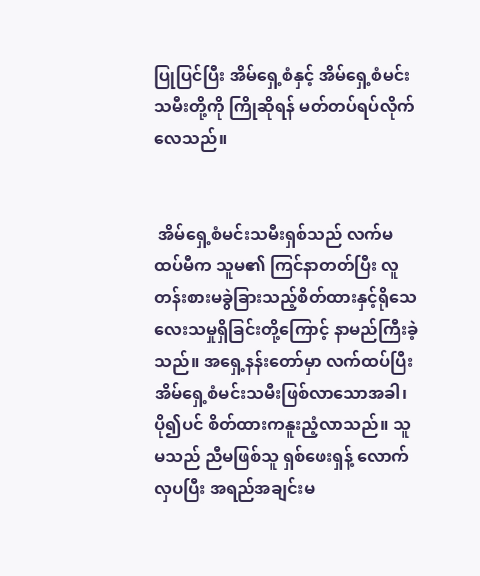ပြုပြင်ပြီး အိမ်ရှေ့စံနှင့် အိမ်ရှေ့စံမင်းသမီးတို့ကို ကြိုဆိုရန် မတ်တပ်ရပ်လိုက်လေသည်။


 အိမ်ရှေ့စံမင်းသမီးရှစ်သည် လက်မထပ်မီက သူမ၏ ကြင်နာတတ်ပြီး လူတန်းစားမခွဲခြားသည့်စိတ်ထားနှင့်ရိုသေလေးသမှုရှိခြင်းတို့ကြောင့် နာမည်ကြီးခဲ့သည်။ အရှေ့နန်းတော်မှာ လက်ထပ်ပြီး အိမ်ရှေ့စံမင်းသမီးဖြစ်လာသောအခါ၊ပို၍ပင် စိတ်ထားကနူးညံ့လာသည်။ သူမသည် ညီမဖြစ်သူ ရှစ်ဖေးရှန့် လောက် လှပပြီး အရည်အချင်းမ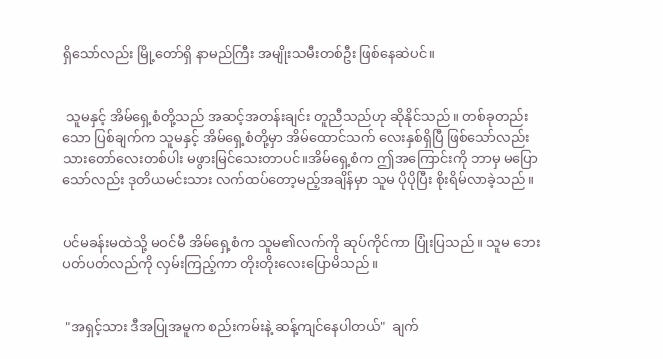ရှိသော်လည်း မြို့တော်ရှိ နာမည်ကြီး အမျိုးသမီးတစ်ဦး ဖြစ်နေဆဲပင်။


 သူမနှင့် အိမ်ရှေ့စံတို့သည် အဆင့်အတန်းချင်း တူညီသည်ဟု ဆိုနိုင်သည်။ တစ်ခုတည်းသော ပြစ်ချက်က သူမနှင့် အိမ်ရှေ့စံတို့မှာ အိမ်ထောင်သက် လေးနှစ်ရှိပြီ ဖြစ်သော်လည်း သားတော်လေးတစ်ပါး မဖွားမြင်သေးတာပင်။အိမ်ရှေ့စံက ဤအကြောင်းကို ဘာမှ မပြောသော်လည်း ဒုတိယမင်းသား လက်ထပ်တော့မည့်အချိန်မှာ သူမ ပိုပိုပြီး စိုးရိမ်လာခဲ့သည်။


ပင်မခန်းမထဲသို့ မဝင်မီ အိမ်ရှေ့စံက သူမ၏လက်ကို ဆုပ်ကိုင်ကာ ပြုံးပြသည်။ သူမ ဘေးပတ်ပတ်လည်ကို လှမ်းကြည့်ကာ တိုးတိုးလေးပြောမိသည်။


 "အရှင့်သား ဒီအပြုအမူက စည်းကမ်းနဲ့ ဆန့်ကျင်နေပါတယ်"  ချက်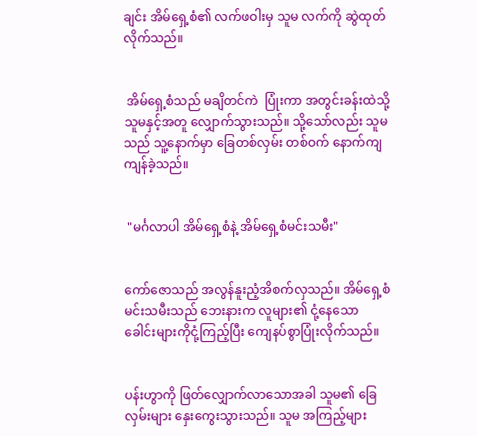ချင်း အိမ်ရှေ့စံ၏ လက်ဖဝါးမှ သူမ လက်ကို ဆွဲထုတ်လိုက်သည်။


 အိမ်ရှေ့စံသည် မချိတင်ကဲ  ပြုံးကာ အတွင်းခန်းထဲသို့ သူမနှင့်အတူ လျှောက်သွားသည်။ သို့သော်လည်း သူမသည် သူ့နောက်မှာ ခြေတစ်လှမ်း တစ်ဝက် နောက်ကျကျန်ခဲ့သည်။


 "မင်္ဂလာပါ အိမ်ရှေ့စံနဲ့ အိမ်ရှေ့စံမင်းသမီး"


ကော်ဇောသည် အလွန်နူးညံ့အိစက်လှသည်။ အိမ်ရှေ့စံမင်းသမီးသည် ဘေးနားက လူများ၏ ငုံ့နေသော ခေါင်းများကိုငုံ့ကြည့်ပြီး ကျေနပ်စွာပြုံးလိုက်သည်။


ပန်းဟွာကို ဖြတ်လျှောက်လာသောအခါ သူမ၏ ခြေလှမ်းများ‌ နှေးကွေးသွားသည်။ သူမ အကြည့်များ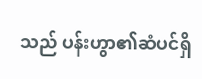သည် ပန်းဟွာ၏ဆံပင်ရှိ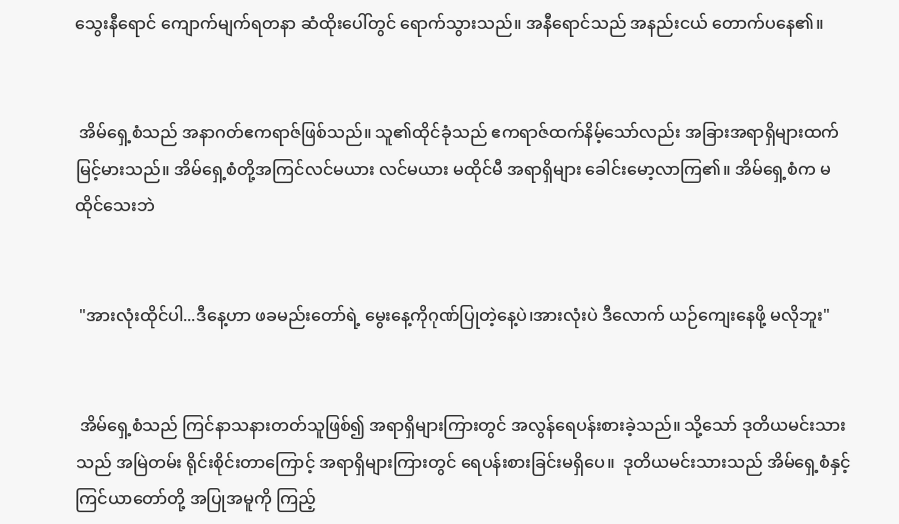သွေးနီရောင် ကျောက်မျက်ရတနာ ဆံထိုးပေါ်တွင် ရောက်သွားသည်။ အနီရောင်သည် အနည်းငယ် တောက်ပနေ၏။


 အိမ်ရှေ့စံသည် အနာဂတ်ဧကရာဇ်ဖြစ်သည်။ သူ၏ထိုင်ခုံသည် ဧကရာဇ်ထက်နိမ့်သော်လည်း အခြားအရာရှိများထက် မြင့်မားသည်။ အိမ်ရှေ့စံတို့အကြင်လင်မယား လင်မယား မထိုင်မီ အရာရှိများ ခေါင်းမော့လာကြ၏။ အိမ်ရှေ့စံက မထိုင်သေးဘဲ


 "အားလုံးထိုင်ပါ...ဒီနေ့ဟာ ဖခမည်းတော်ရဲ့ မွေးနေ့ကိုဂုဏ်ပြုတဲ့နေ့ပဲ၊အားလုံးပဲ ဒီလောက် ယဉ်ကျေးနေဖို့ မလိုဘူး"


 အိမ်ရှေ့စံသည် ကြင်နာသနားတတ်သူဖြစ်၍ အရာရှိများကြားတွင် အလွန်ရေပန်းစားခဲ့သည်။ သို့သော် ဒုတိယမင်းသားသည် အမြဲတမ်း ရိုင်းစိုင်းတာကြောင့် အရာရှိများကြားတွင် ရေပန်းစားခြင်းမရှိပေ။  ဒုတိယမင်းသားသည် အိမ်ရှေ့စံနှင့် ကြင်ယာတော်တို့ အပြုအမူကို ကြည့်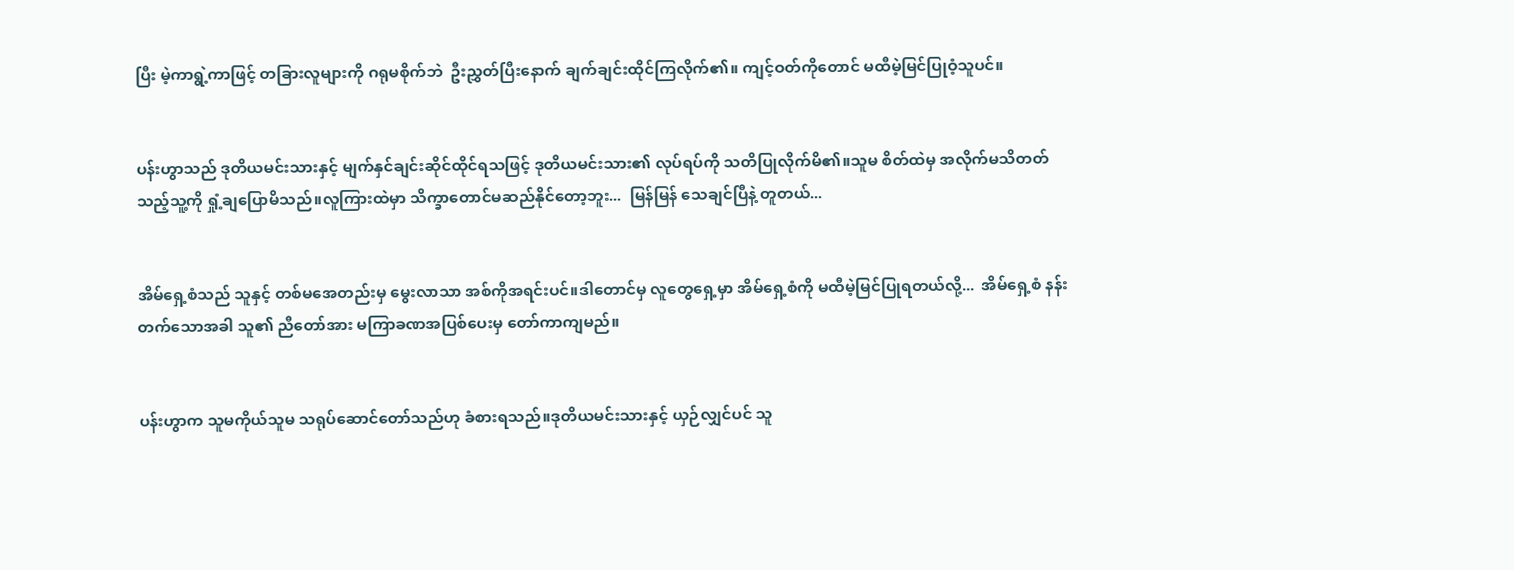ပြီး မဲ့ကာရွဲ့ကာဖြင့် တခြားလူများကို ဂရုမစိုက်ဘဲ  ဦးညွှတ်ပြီးနောက် ချက်ချင်းထိုင်ကြလိုက်၏။ ကျင့်ဝတ်ကိုတောင် မထီမဲ့မြင်ပြုဝံ့သူပင်။


ပန်းဟွာသည် ဒုတိယမင်းသားနှင့် မျက်နှင်ချင်းဆိုင်ထိုင်ရသဖြင့် ဒုတိယမင်းသား၏ လုပ်ရပ်ကို သတိပြုလိုက်မိ၏။သူမ စိတ်ထဲမှ အလိုက်မသိတတ်သည့်သူ့ကို ရှုံ့ချပြောမိသည်။လူကြားထဲမှာ သိက္ခာတောင်မဆည်နိုင်တော့ဘူး...  မြန်မြန် သေချင်ပြီနဲ့ တူတယ်...


အိမ်ရှေ့စံသည် သူနှင့် တစ်မအေတည်းမှ မွေးလာသာ အစ်ကိုအရင်းပင်။ဒါတောင်မှ လူတွေရှေ့မှာ အိမ်ရှေ့စံကို မထီမဲ့မြင်ပြုရတယ်လို့...  အိမ်ရှေ့စံ နန်းတက်သောအခါ သူ၏ ညီတော်အား မကြာခဏအပြစ်ပေးမှ တော်ကာကျမည်။


ပန်းဟွာက သူမကိုယ်သူမ သရုပ်ဆောင်တော်သည်ဟု ခံစားရသည်။ဒုတိယမင်းသားနှင့် ယှဉ်လျှင်ပင် သူ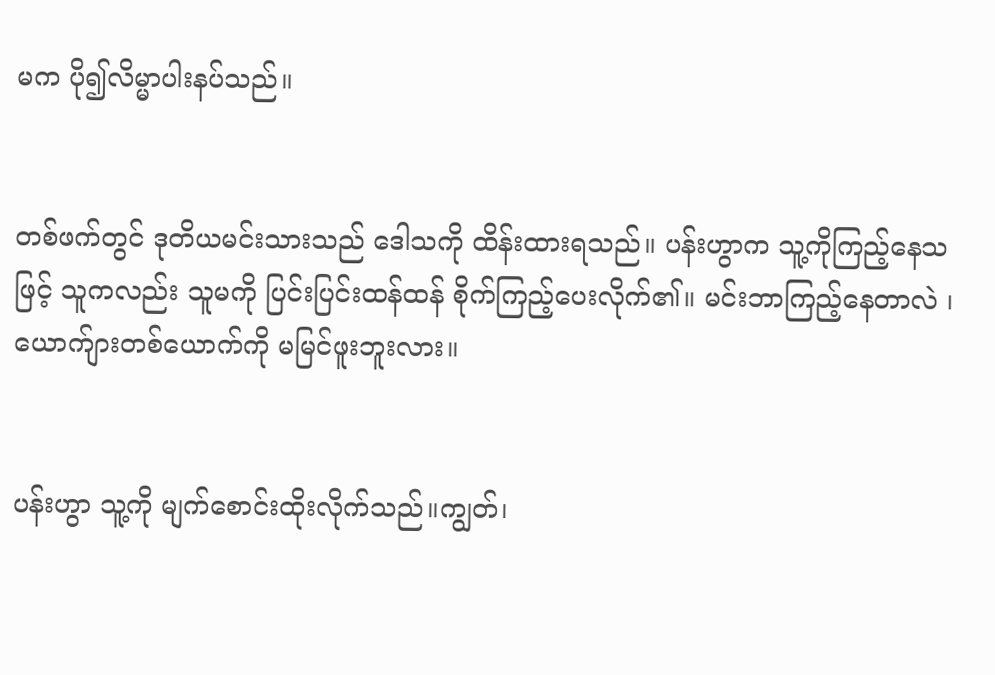မက ပို၍လိမ္မာပါးနပ်သည်။


တစ်ဖက်တွင် ဒုတိယမင်းသားသည် ဒေါသကို ထိန်းထားရသည်။ ပန်းဟွာက သူ့ကိုကြည့်နေသဖြင့် သူကလည်း သူမကို ပြင်းပြင်းထန်ထန် စိုက်ကြည့်ပေးလိုက်၏။ မင်းဘာကြည့်နေတာလဲ ၊ ယောက်ျားတစ်ယောက်ကို မမြင်ဖူးဘူးလား။


ပန်းဟွာ သူ့ကို မျက်စောင်းထိုးလိုက်သည်။ကျွတ်၊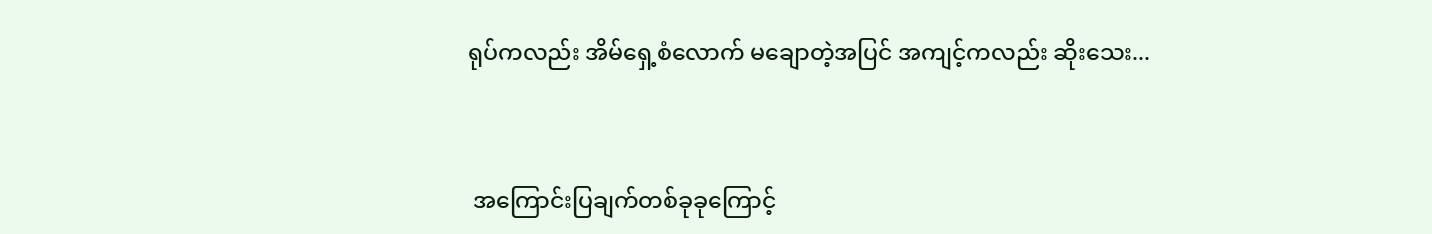ရုပ်ကလည်း အိမ်ရှေ့စံလောက် မချောတဲ့အပြင် အကျင့်ကလည်း ဆိုးသေး...


 အကြောင်းပြချက်တစ်ခုခုကြောင့်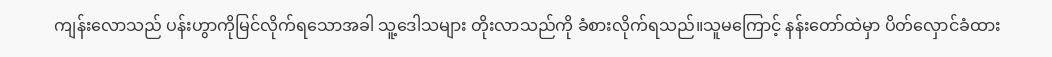ကျန်းလောသည် ပန်းဟွာကိုမြင်လိုက်ရသောအခါ သူ့ဒေါသများ တိုးလာသည်ကို ခံစားလိုက်ရသည်။သူမကြောင့် နန်းတော်ထဲမှာ ပိတ်လှောင်ခံထား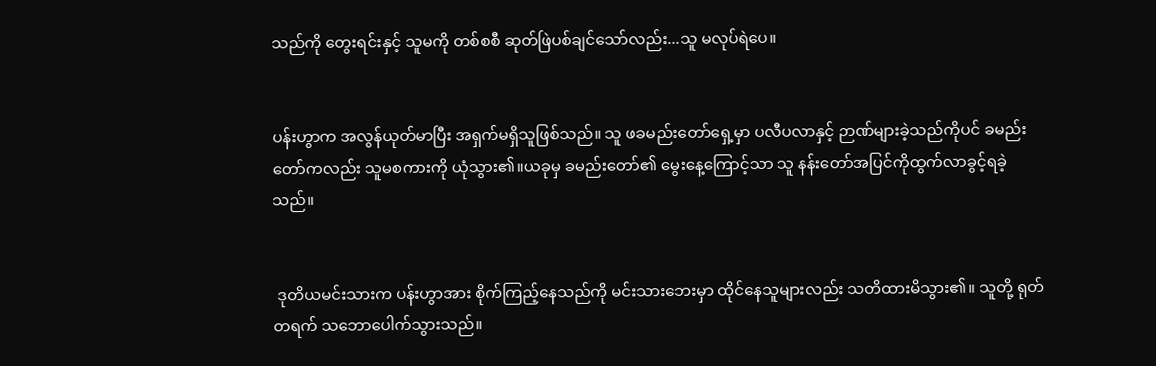သည်ကို တွေးရင်းနှင့် သူမကို တစ်စစီ ဆုတ်ဖြဲပစ်ချင်သော်လည်း...သူ မလုပ်ရဲပေ။


ပန်းဟွာက အလွန်ယုတ်မာပြီး အရှက်မရှိသူဖြစ်သည်။ သူ ဖခမည်းတော်ရှေ့မှာ ပလီပလာနှင့် ဉာဏ်များခဲ့သည်ကိုပင် ခမည်းတော်ကလည်း သူမစကားကို ယုံသွား၏။ယခုမှ ခမည်းတော်၏ မွေးနေ့ကြောင့်သာ သူ နန်းတော်အပြင်ကိုထွက်လာခွင့်ရခဲ့သည်။


 ဒုတိယမင်းသားက ပန်းဟွာအား စိုက်ကြည့်နေသည်ကို မင်းသားဘေးမှာ ထိုင်နေသူများလည်း သတိထားမိသွား၏။ သူတို့ ရုတ်တရက် သဘောပေါက်သွားသည်။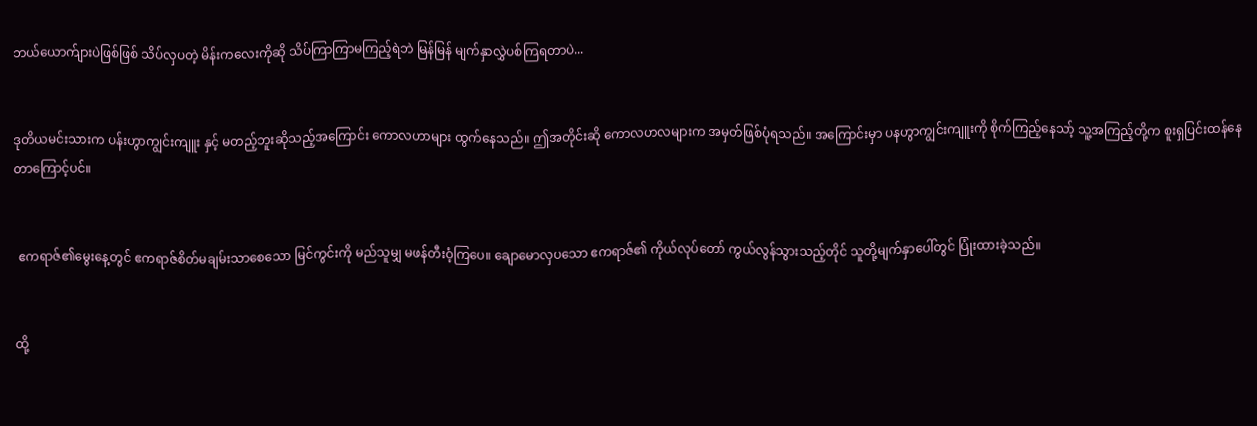ဘယ်ယောက်ျားပဲဖြစ်ဖြစ် သိပ်လှပတဲ့ မိန်းကလေးကိုဆို သိပ်ကြာကြာမကြည့်ရဲဘဲ မြန်မြန် မျက်နှာလွှဲပစ်ကြရတာပဲ...


ဒုတိယမင်းသားက ပန်းဟွာကျွင်းကျူး နှင့် မတည့်ဘူးဆိုသည့်အကြောင်း ကောလဟာများ ထွက်နေသည်။ ဤအတိုင်းဆို ကောလဟလများက အမှတ်ဖြစ်ပုံရသည်။ အကြောင်းမှာ ပနဟွာကျွင်းကျူးကို စိုက်ကြည့်နေသာ့် သူ့အကြည့်တို့က စူးရှပြင်းထန်နေတာကြောင့်ပင်။


 ဧကရာဇ်၏မွေးနေ့တွင် ဧကရာဇ်စိတ်မချမ်းသာစေသော မြင်ကွင်းကို မည်သူမျှ မဖန်တီးဝံ့ကြပေ။ ချောမောလှပသော ဧကရာဇ်၏ ကိုယ်လုပ်တော် ကွယ်လွန်သွားသည့်တိုင် သူတို့မျက်နှာပေါ်တွင် ပြုံးထားခဲ့သည်။


ထို့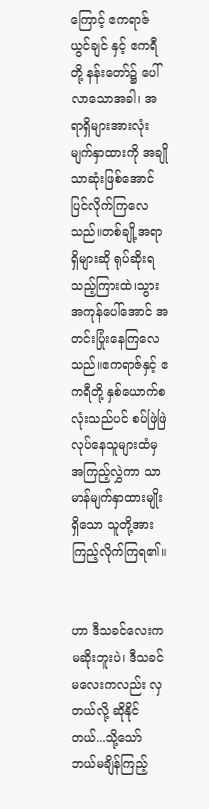ကြောင့် ဧကရာဇ် ယွင်ချင် နှင့် ဧကရီတို့ နန်းတော်၌ ပေါ်လာသောအခါ၊ အရာရှိများအားလုံး မျက်နှာထားကို အချိုသာဆုံးဖြစ်အောင် ပြင်လိုက်ကြလေသည်။တစ်ချို့အရာရှိများဆို ရုပ်ဆိုးရသည့်ကြားထဲ၊သွားအကုန်ပေါ်အောင် အတင်းပြုံးနေကြလေသည်။ဧကရာဇ်နှင့် ဧကရီတို့ နှစ်ယောက်စလုံးသည်ပင် စပ်ဖြဲဖြဲ လုပ်နေသူများထံမှ အကြည့်လွှဲကာ သာမာန်မျက်နှာထားမျိုးရှိသော သူတို့အား ကြည့်လိုက်ကြရ၏။


ဟာ ဒီသခင်လေးက မဆိုးဘူးပဲ၊ ဒီသခင်မလေးကလည်း လှတယ်လို့ ဆိုနိုင်တယ်...သို့သော် ဘယ်မချိန်ကြည့်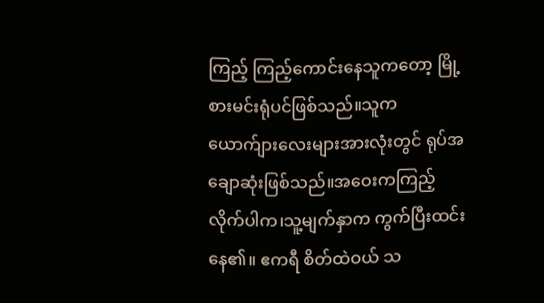ကြည့် ကြည့်ကောင်းနေသူကတော့ မြို့စားမင်းရုံပင်ဖြစ်သည်။သူက ယောက်ျားလေးများအားလုံးတွင် ရုပ်အချောဆုံးဖြစ်သည်။အဝေးကကြည့်လိုက်ပါက၊သူ့မျက်နှာက ကွက်ပြီးထင်းနေ၏။ ဧကရီ စိတ်ထဲဝယ် သ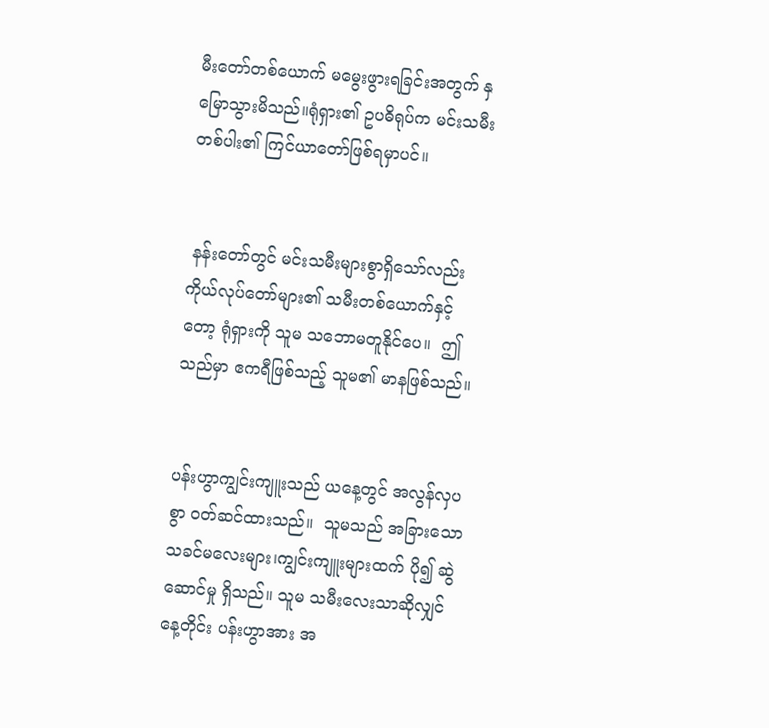မီးတော်တစ်ယောက် မမွေးဖွားရခြင်းအတွက် နှမြောသွားမိသည်။ရုံရှား၏ ဥပဓိရုပ်က မင်းသမီးတစ်ပါး၏ ကြင်ယာတော်ဖြစ်ရမှာပင်။


 နန်းတော်တွင် မင်းသမီးများစွာရှိသော်လည်း ကိုယ်လုပ်တော်များ၏ သမီးတစ်ယောက်နှင့်တော့ ရုံရှားကို သူမ သဘောမတူနိုင်ပေ။  ဤသည်မှာ ဧကရီဖြစ်သည့် သူမ၏ မာနဖြစ်သည်။


ပန်းဟွာကျွင်းကျူးသည် ယနေ့တွင် အလွန်လှပစွာ ၀တ်ဆင်ထားသည်။  သူမသည် အခြားသော သခင်မလေးများ၊ကျွင်းကျူးများထက် ပို၍ ဆွဲဆောင်မှု ရှိသည်။ သူမ သမီးလေးသာဆိုလျှင် နေ့တိုင်း ပန်းဟွာအား အ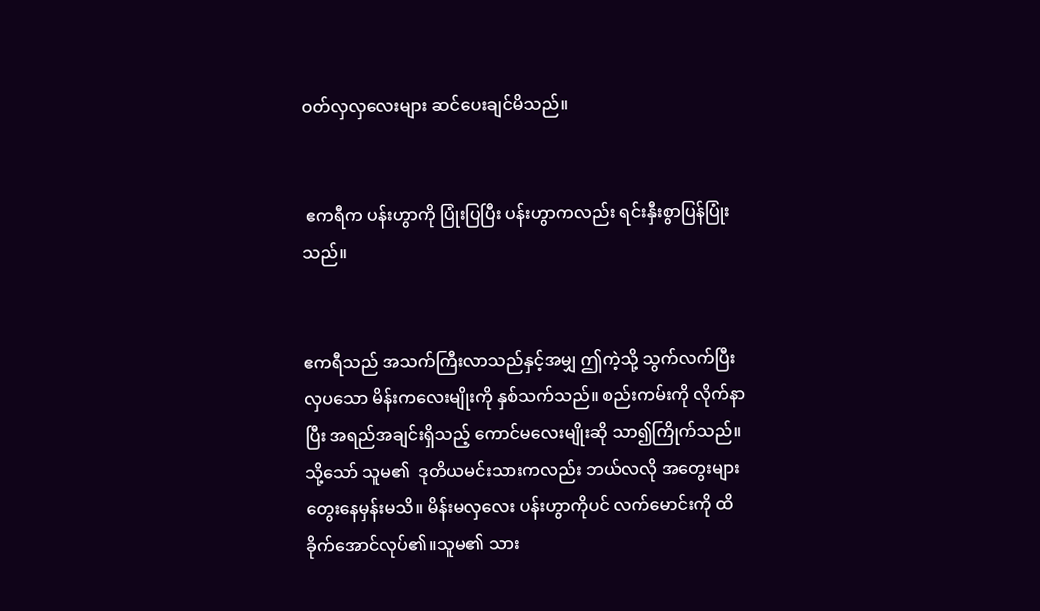ဝတ်လှလှလေးများ ဆင်ပေးချင်မိသည်။


 ဧကရီက ပန်းဟွာကို ပြုံးပြပြီး ပန်းဟွာကလည်း ရင်းနှီးစွာပြန်ပြုံးသည်။


ဧကရီသည် အသက်ကြီးလာသည်နှင့်အမျှ ဤကဲ့သို့ သွက်လက်ပြီး လှပသော မိန်းကလေးမျိုးကို နှစ်သက်သည်။ စည်းကမ်းကို လိုက်နာပြီး အရည်အချင်းရှိသည့် ကောင်မလေးမျိုးဆို သာ၍ကြိုက်သည်။သို့သော် သူမ၏  ဒုတိယမင်းသားကလည်း ဘယ်လလို အတွေးများ တွေးနေမှန်းမသိ။ မိန်းမလှလေး ပန်းဟွာကိုပင် လက်မောင်းကို ထိခိုက်အောင်လုပ်၏။သူမ၏ သား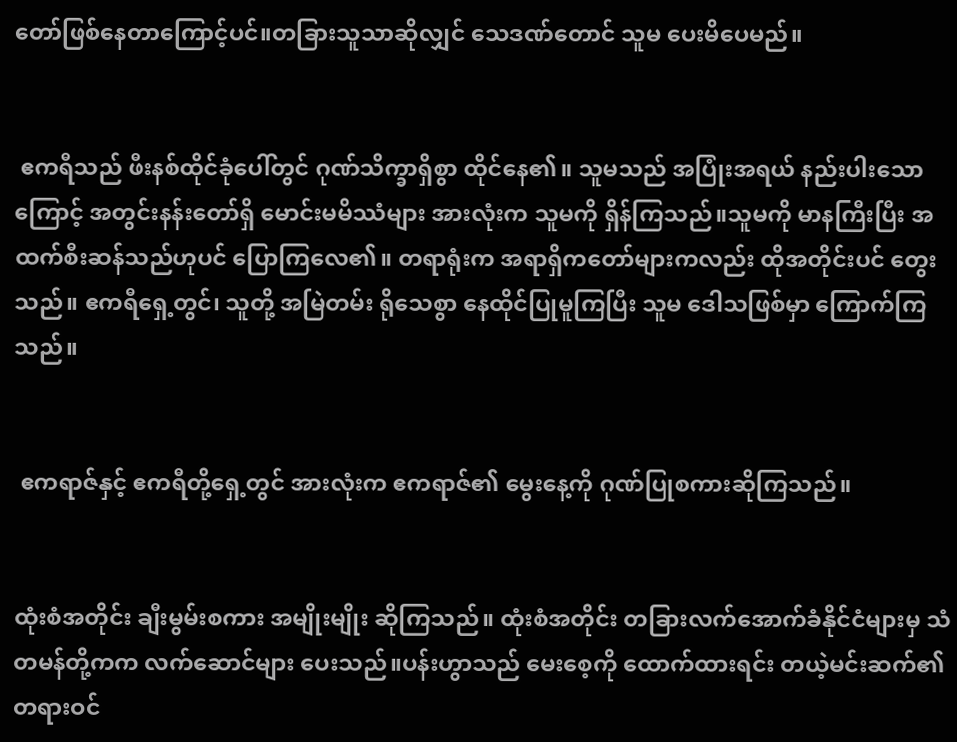တော်ဖြစ်နေတာကြောင့်ပင်။တခြားသူသာဆိုလျှင် သေဒဏ်တောင် သူမ ပေးမိပေမည်။


 ဧကရီသည် ဖီးနစ်ထိုင်ခုံပေါ်တွင် ဂုဏ်သိက္ခာရှိစွာ ထိုင်နေ၏။ သူမသည် အပြုံးအရယ် နည်းပါးသောကြောင့် အတွင်းနန်းတော်ရှိ မောင်းမမိဿံများ အားလုံးက သူမကို ရှိန်ကြသည်။သူမကို မာနကြီးပြီး အထက်စီးဆန်သည်ဟုပင် ပြောကြလေ၏။ တရာရုံးက အရာရှိကတော်များကလည်း ထိုအတိုင်းပင် တွေးသည်။ ဧကရီရှေ့တွင်၊ သူတို့ အမြဲတမ်း ရိုသေစွာ နေထိုင်ပြုမူကြပြီး သူမ ဒေါသဖြစ်မှာ ကြောက်ကြသည်။


 ဧကရာဇ်နှင့် ဧကရီတို့ရှေ့တွင် အားလုံးက ဧကရာဇ်၏ မွေးနေ့ကို ဂုဏ်ပြုစကားဆိုကြသည်။


ထုံးစံအတိုင်း ချီးမွမ်းစကား အမျိုးမျိုး ဆိုကြသည်။ ထုံးစံအတိုင်း တခြားလက်အောက်ခံနိုင်ငံများမှ သံတမန်တို့ကက လက်ဆောင်များ ပေးသည်။ပန်းဟွာသည် မေးစေ့ကို ထောက်ထားရင်း တယဲ့မင်းဆက်၏တရားဝင်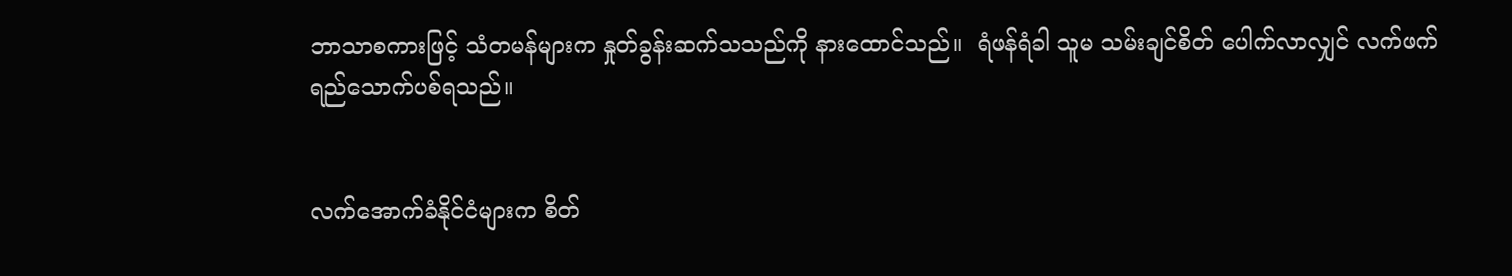ဘာသာစကားဖြင့် သံတမန်များက နှုတ်ခွန်းဆက်သသည်ကို နားထောင်သည်။  ရံဖန်ရံခါ သူမ သမ်းချင်စိတ် ပေါက်လာလျှင် လက်ဖက်ရည်သောက်ပစ်ရသည်။


လက်အောက်ခံနိုင်ငံများက စိတ်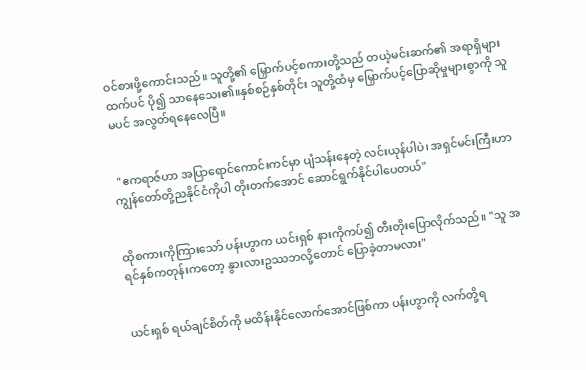ဝင်စားဖို့ကောင်းသည်။ သူတို့၏ မြှောက်ပင့်စကားတို့သည် တယဲ့မင်းဆက်၏ အရာရှိများထက်ပင် ပို၍ သာနေသေး၏။နှစ်စဉ်နှစ်တိုင်း သူတို့ထံမှ မြှောက်ပင့်ပြောဆိုမှုများစွာကို သူမပင် အလွတ်ရနေလေပြီ။


 "ဧကရာဇ်ဟာ အပြာရောင်ကောင်းကင်မှာ ပျံသန်းနေတဲ့ လင်းယုန်ပါပဲ၊ အရှင်မင်းကြီးဟာ ကျွန်တော်တို့ညနိုင်ငံကိုပါ တိုးတက်အောင် ဆောင်ရွက်နိုင်ပါပေတယ်"


ထိုစကားကိုကြားသော် ပန်းဟွာက ယင်းရှစ် နားကိုကပ်၍ တီးတိုးပြောလိုက်သည်။ "သူ အရင်နှစ်ကတုန်းကတော့ နွားလားဥဿဘလို့တောင် ပြောခဲ့တာမလား"


ယင်းရှစ် ရယ်ချင်စိတ်ကို မထိန်းနိုင်လောက်အောင်ဖြစ်ကာ ပန်းဟွာကို လက်တို့ရ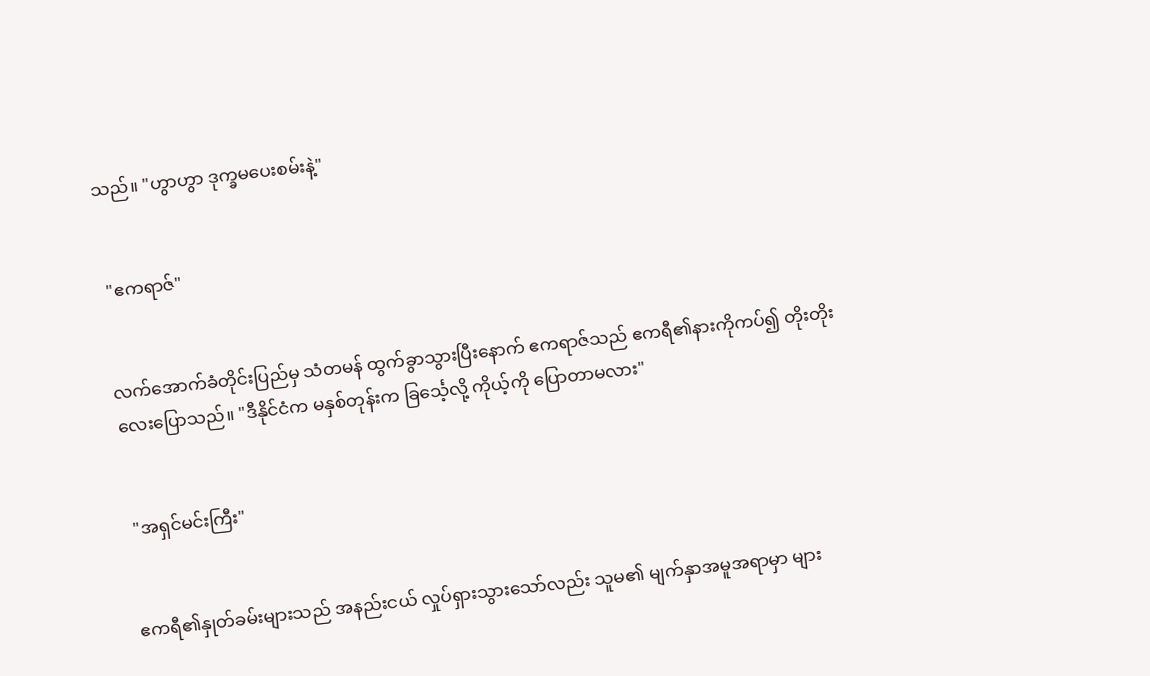သည်။ "ဟွာဟွာ ဒုက္ခမပေးစမ်းနဲ့"


 "ဧကရာဇ်"


လက်အောက်ခံတိုင်းပြည်မှ သံတမန် ထွက်ခွာသွားပြီးနောက် ဧကရာဇ်သည် ဧကရီ၏နားကိုကပ်၍ တိုးတိုးလေးပြောသည်။ "ဒီနိုင်ငံက မနှစ်တုန်းက ခြင်္သေ့လို့ ကိုယ့်ကို ပြောတာမလား"


 "အရှင်မင်းကြီး"


ဧကရီ၏နှုတ်ခမ်းများသည် အနည်းငယ် လှုပ်ရှားသွားသော်လည်း သူမ၏ မျက်နှာအမူအရာမှာ များ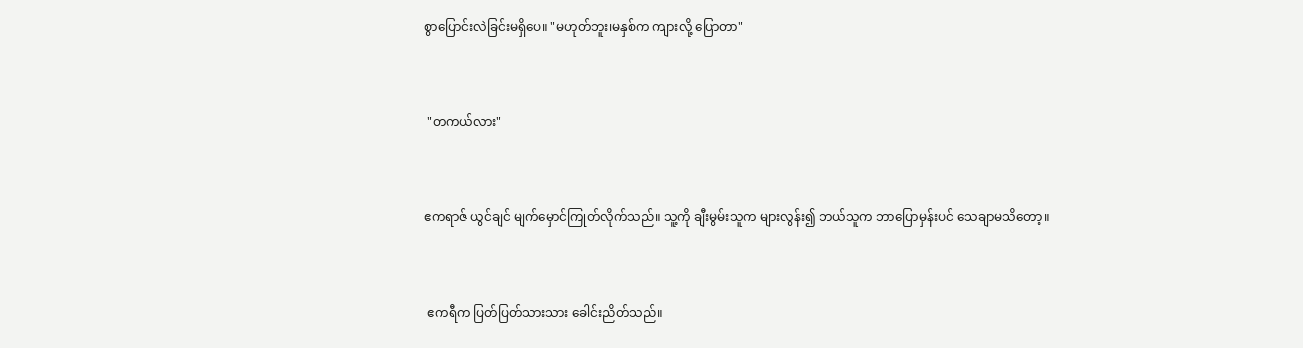စွာပြောင်းလဲခြင်းမရှိပေ။ "မဟုတ်ဘူး၊မနှစ်က ကျားလို့ ပြောတာ"


 "တကယ်လား"


ဧကရာဇ် ယွင်ချင် မျက်မှောင်ကြုတ်လိုက်သည်။ သူ့ကို ချီးမွမ်းသူက များလွန်း၍ ဘယ်သူက ဘာပြောမှန်းပင် သေချာမသိတော့။


 ဧကရီက ပြတ်ပြတ်သားသား ခေါင်းညိတ်သည်။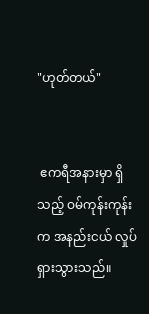"ဟုတ်တယ်"


 ဧကရီအနားမှာ ရှိသည့် ဝမ်ကုန်းကုန်း က အနည်းငယ် လှုပ်ရှားသွားသည်။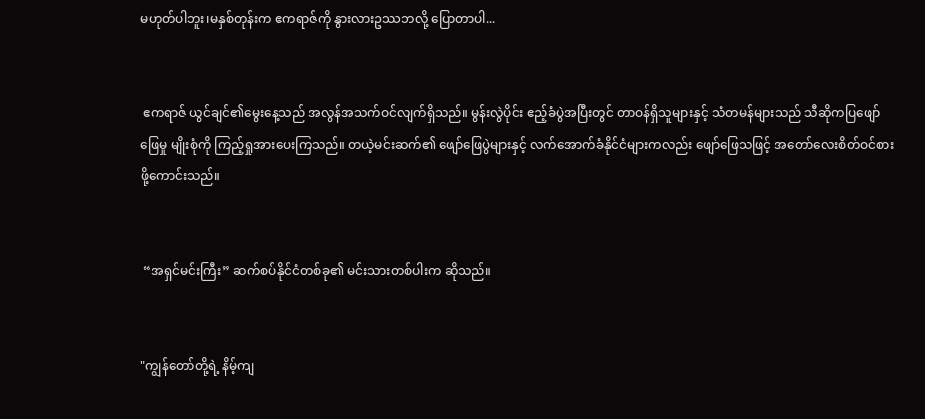မဟုတ်ပါဘူး၊မနှစ်တုန်းက ဧကရာဇ်ကို နွားလားဥဿဘလို့ ပြောတာပါ...


 ဧကရာဇ် ယွင်ချင်၏မွေးနေ့သည် အလွန်အသက်ဝင်လျက်ရှိသည်။ မွန်းလွဲပိုင်း ဧည့်ခံပွဲအပြီးတွင် တာဝန်ရှိသူများနှင့် သံတမန်များသည် သီဆိုကပြဖျော်ဖြေမှု မျိုးစုံကို ကြည့်ရှုအားပေးကြသည်။ တယဲ့မင်းဆက်၏ ဖျော်ဖြေပွဲများနှင့် လက်အောက်ခံနိုင်ငံများကလည်း ဖျော်ဖြေသဖြင့် အတော်လေးစိတ်ဝင်စားဖို့ကောင်းသည်။


 “အရှင်မင်းကြီး” ဆက်စပ်နိုင်ငံတစ်ခု၏ မင်းသားတစ်ပါးက ဆိုသည်။


"ကျွန်တော်တို့ရဲ့ နိမ့်ကျ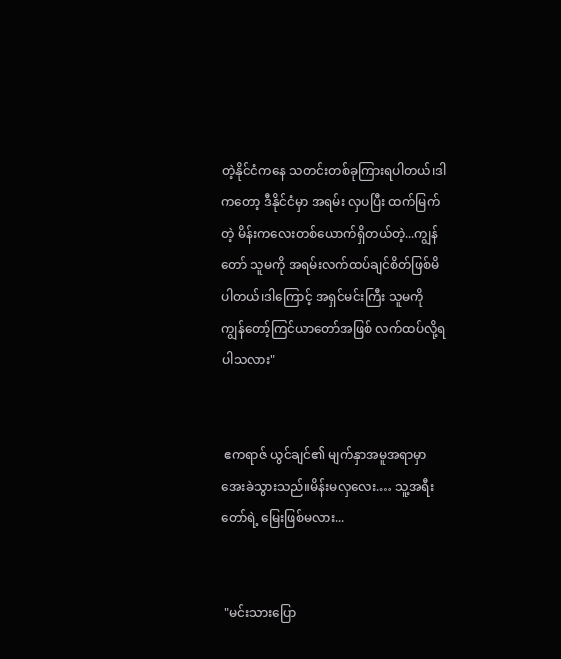တဲ့နိုင်ငံကနေ သတင်းတစ်ခုကြားရပါတယ်၊ဒါကတော့ ဒီနိုင်ငံမှာ အရမ်း လှပပြီး ထက်မြက်တဲ့ မိန်းကလေးတစ်ယောက်ရှိတယ်တဲ့...ကျွန်တော် သူမကို အရမ်းလက်ထပ်ချင်စိတ်ဖြစ်မိပါတယ်၊ဒါကြောင့် အရှင်မင်းကြီး သူမကို ကျွန်တော့်ကြင်ယာတော်အဖြစ် လက်ထပ်လို့ရပါသလား"


 ဧကရာဇ် ယွင်ချင်၏ မျက်နှာအမူအရာမှာ အေးခဲသွားသည်။မိန်းမလှလေး.… သူ့အရီးတော်ရဲ့ မြေးဖြစ်မလား...


 "မင်းသားပြော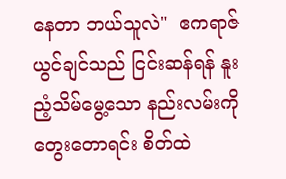နေတာ ဘယ်သူလဲ"  ဧကရာဇ် ယွင်ချင်သည် ငြင်းဆန်ရန် နူးညံ့သိမ်မွေ့သော နည်းလမ်းကို တွေးတောရင်း စိတ်ထဲ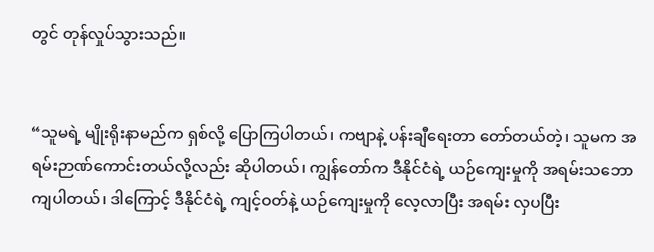တွင် တုန်လှုပ်သွားသည်။


“သူမရဲ့ မျိုးရိုးနာမည်က ရှစ်လို့ ပြောကြပါတယ်၊ ကဗျာနဲ့ ပန်းချီရေးတာ တော်တယ်တဲ့၊ သူမက အရမ်းဉာဏ်ကောင်းတယ်လို့လည်း ဆိုပါတယ်၊ ကျွန်တော်က ဒီနိုင်ငံရဲ့ ယဉ်ကျေးမှုကို အရမ်းသဘောကျပါတယ်၊ ဒါကြောင့် ဒီနိုင်ငံရဲ့ ကျင့်ဝတ်နဲ့ ယဉ်ကျေးမှုကို လေ့လာပြီး အရမ်း လှပပြီး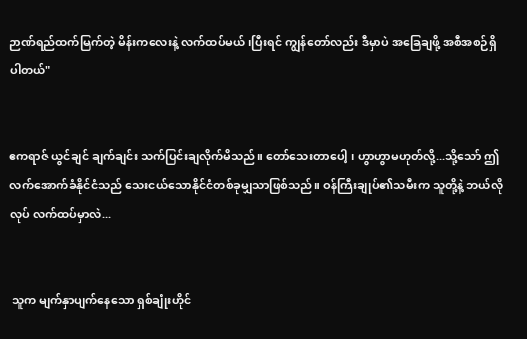ဉာဏ်ရည်ထက်မြက်တဲ့ မိန်းကလေးနဲ့ လက်ထပ်မယ် ၊ပြီးရင် ကျွန်တော်လည်း ဒီမှာပဲ အခြေချဖို့ အစီအစဉ်ရှိပါတယ်"


ဧကရာဇ် ယွင်ချင် ချက်ချင်း သက်ပြင်းချလိုက်မိသည်။ တော်သေးတာပေါ့ ၊ ဟွာဟွာမဟုတ်လို့...သို့သော် ဤလက်အောက်ခံနိုင်ငံသည် သေးငယ်သောနိုင်ငံတစ်ခုမျှသာဖြစ်သည်။ ဝန်ကြီးချုပ်၏သမီးက သူတို့နဲ့ ဘယ်လိုလုပ် လက်ထပ်မှာလဲ...


 သူက မျက်နှာပျက်နေသော ရှစ်ချုံးဟိုင်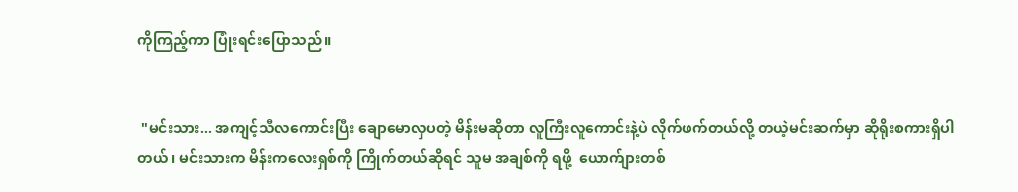ကိုကြည့်ကာ ပြုံးရင်းပြောသည်။


 "မင်းသား... အကျင့်သီလကောင်းပြီး ချောမောလှပတဲ့ မိန်းမဆိုတာ လူကြီးလူကောင်းနဲ့ပဲ လိုက်ဖက်တယ်လို့ တယဲ့မင်းဆက်မှာ ဆိုရိုးစကားရှိပါတယ်၊ မင်းသားက မိန်းကလေးရှစ်ကို ကြိုက်တယ်ဆိုရင် သူမ အချစ်ကို ရဖို့  ယောက်ျားတစ်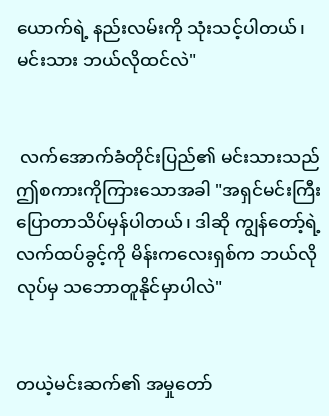ယောက်ရဲ့ နည်းလမ်းကို သုံးသင့်ပါတယ်၊ မင်းသား ဘယ်လိုထင်လဲ"


 လက်အောက်ခံတိုင်းပြည်၏ မင်းသားသည် ဤစကားကိုကြားသောအခါ "အရှင်မင်းကြီး ပြောတာသိပ်မှန်ပါတယ်၊ ဒါဆို ကျွန်တော့်ရဲ့ လက်ထပ်ခွင့်ကို မိန်းကလေးရှစ်က ဘယ်လိုလုပ်မှ သဘောတူနိုင်မှာပါလဲ"


တယဲ့မင်းဆက်၏ အမှုတော်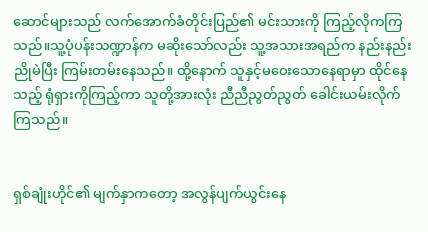ဆောင်များသည် လက်အောက်ခံတိုင်းပြည်၏ မင်းသားကို ကြည့်လိုကကြသည်။သူ့ပုံပန်းသဏ္ဍာန်က မဆိုးသော်လည်း သူ့အသားအရည်က နည်းနည်း ညိုမဲပြီး ကြမ်းတမ်းနေသည်။ ထို့နောက် သူနှင့်မဝေးသောနေရာမှာ ထိုင်နေသည့် ရုံရှားကိုကြည့်ကာ သူတို့အားလုံး ညီညီညွတ်ညွတ် ခေါင်းယမ်းလိုက်ကြသည်။


ရှစ်ချုံးဟိုင်၏ မျက်နှာကတော့ အလွန်ပျက်ယွင်းနေ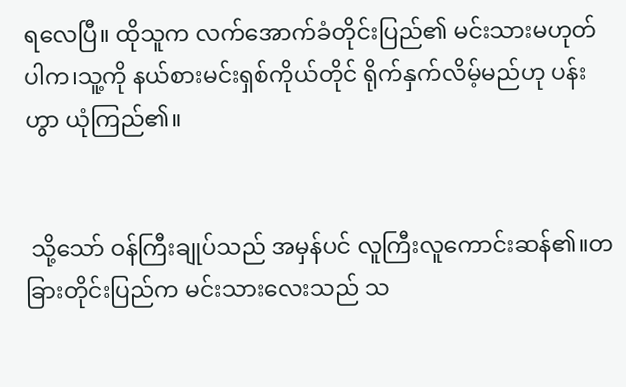ရလေပြီ။ ထိုသူက လက်အောက်ခံတိုင်းပြည်၏ မင်းသားမဟုတ်ပါက၊သူ့ကို နယ်စားမင်းရှစ်ကိုယ်တိုင် ရိုက်နှက်လိမ့်မည်ဟု ပန်းဟွာ ယုံကြည်၏။


 သို့သော် ဝန်ကြီးချုပ်သည် အမှန်ပင် လူကြီးလူကောင်းဆန်၏။တခြားတိုင်းပြည်က မင်းသားလေးသည် သ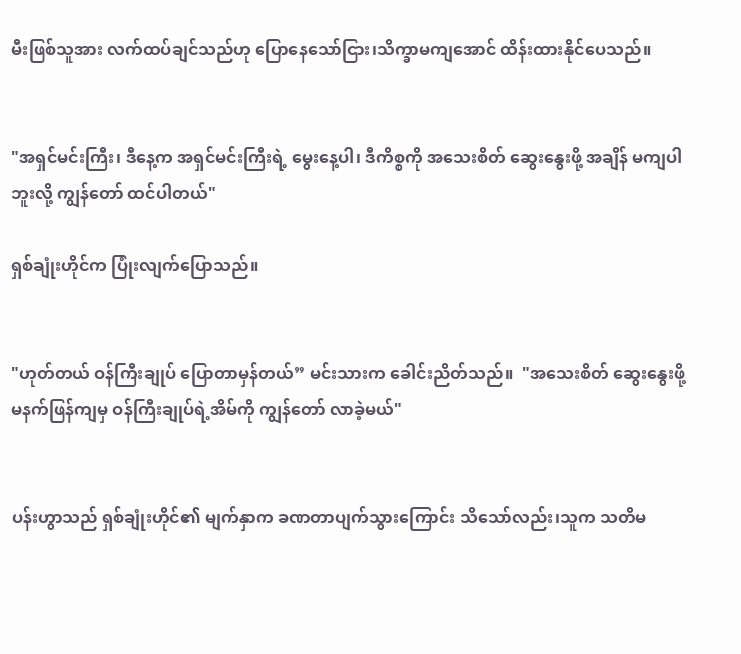မီးဖြစ်သူအား လက်ထပ်ချင်သည်ဟု ပြောနေသော်ငြား၊သိက္ခာမကျအောင် ထိန်းထားနိုင်ပေသည်။


"အရှင်မင်းကြီး၊ ဒီနေ့က အရှင်မင်းကြီးရဲ့ မွေးနေ့ပါ၊ ဒီကိစ္စကို အသေးစိတ် ဆွေးနွေးဖို့ အချိန် မကျပါဘူးလို့ ကျွန်တော် ထင်ပါတယ်"

ရှစ်ချုံးဟိုင်က ပြုံးလျက်ပြောသည်။


"ဟုတ်တယ် ဝန်ကြီးချုပ် ပြောတာမှန်တယ်” မင်းသားက ခေါင်းညိတ်သည်။  "အသေးစိတ် ဆွေးနွေးဖို့ မနက်ဖြန်ကျမှ ဝန်ကြီးချုပ်ရဲ့အိမ်ကို ကျွန်တော် လာခဲ့မယ်"


ပန်းဟွာသည် ရှစ်ချုံးဟိုင်၏ မျက်နှာက ခဏတာပျက်သွားကြောင်း သိသော်လည်း၊သူက သတိမ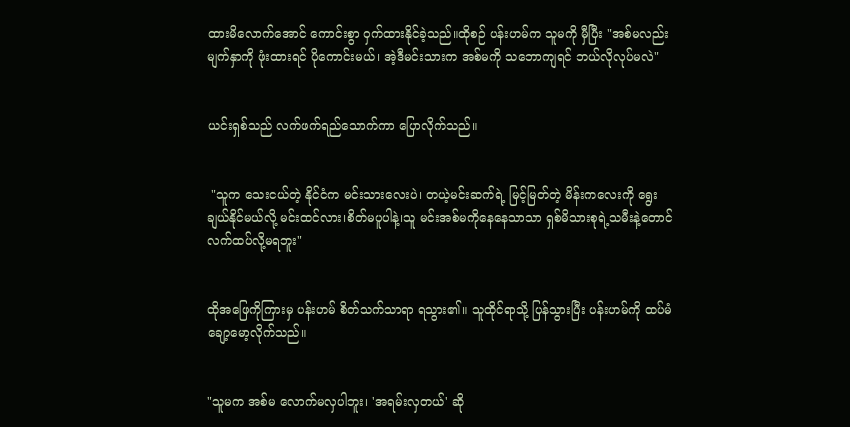ထားမိလောက်အောင် ကောင်းစွာ ဝှက်ထားနိုင်ခဲ့သည်။ထိုစဉ် ပန်းဟမ်က သူမကို မှီပြီး "အစ်မလည်း မျက်နှာကို ဖုံးထားရင် ပိုကောင်းမယ်၊ အဲ့ဒီမင်းသားက အစ်မကို သဘောကျရင် ဘယ်လိုလုပ်မလဲ"


ယင်းရှစ်သည် လက်ဖက်ရည်သောက်ကာ ပြောလိုက်သည်။


 "သူက သေးငယ်တဲ့ နိုင်ငံက မင်းသားလေးပဲ၊ တယဲ့မင်းဆက်ရဲ့ မြင့်မြတ်တဲ့ မိန်းကလေးကို ရွေးချယ်နိုင်မယ်လို့ မင်းထင်လား၊စိတ်မပူပါနဲ့၊သူ မင်းအစ်မကိုနေနေသာသာ ရှစ်မိသားစုရဲ့သမီးနဲ့တောင် လက်ထပ်လို့မရဘူး"


ထိုအဖြေကိုကြားမှ ပန်းဟမ် စိတ်သက်သာရာ ရသွား၏။ သူထိုင်ရာသို့ ပြန်သွားပြီး ပန်းဟမ်ကို ထပ်မံ ချော့မော့လိုက်သည်။


"သူမက အစ်မ လောက်မလှပါဘူး၊ 'အရမ်းလှတယ်' ဆို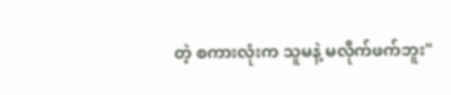တဲ့ စကားလုံးက သူမနဲ့ မလိုက်ဖက်ဘူး"